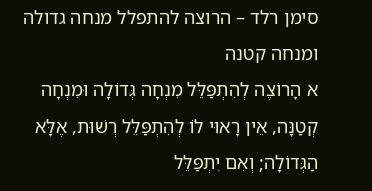סימן רלד – הרוצה להתפלל מנחה גדולה ומנחה קטנה
א הָרוֹצֶה לְהִתְפַּלֵּל מִנְחָה גְּדוֹלָה וּמִנְחָה קְטַנָּה, אֵין רָאוּי לוֹ לְהִתְפַּלֵּל רְשׁוּת, אֶלָּא הַגְּדוֹלָה; וְאִם יִתְפַּלֵּל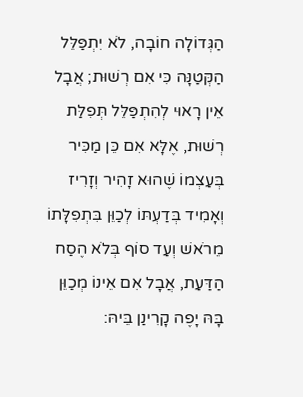הַגְּדוֹלָה חוֹבָה, לֹא יִתְפַּלֵּל הַקְּטַנָּה כִּי אִם רְשׁוּת; אֲבָל אֵין רָאוּי לְהִתְפַּלֵּל תְּפִלַּת רְשׁוּת, אֶלָּא אִם כֵּן מַכִּיר בְּעַצְמוֹ שֶׁהוּא זָהִיר וְזָרִיז וְאָמִיד בְּדַעְתּוֹ לְכַוֵּן בִּתְפִלָּתוֹ מֵרֹאשׁ וְעַד סוֹף בְּלֹא הֶסַח הַדַּעַת, אֲבָל אִם אֵינוֹ מְכַוֵּן בָּהּ יָפֶה קָרִינַן בֵּיהּ: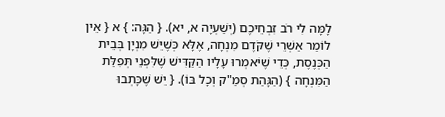לָמָּה לִי רֹב זִבְחֵיכֶם (יְשַׁעְיָה א, יא). { הַגָּה: } א { אֵין לוֹמַר אַשְׁרֵי שֶׁקֹּדֶם מִנְחָה, אֶלָּא כְּשֶׁיֵּשׁ מִנְיָן בְּבֵית הַכְּנֶסֶת, כְּדֵי שֶׁיֹּאמְרוּ עָלָיו הַקַּדִּישׁ שֶׁלִּפְנֵי תְּפִלַּת הַמִּנְחָה } (הַגָּהַת סְמַ"ק וְכָל בּוֹ). { יֵשׁ שֶׁכָּתְבוּ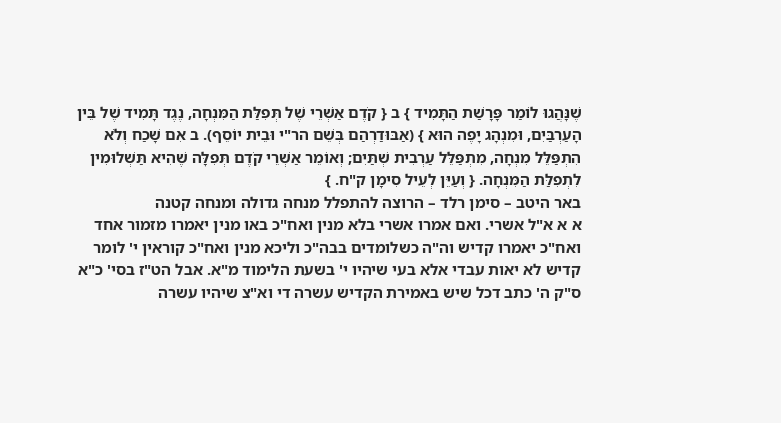שֶׁנָּהֲגוּ לוֹמַר פָּרָשַׁת הַתָּמִיד } ב { קֹדֶם אַשְׁרֵי שֶׁל תְּפִלַּת הַמִּנְחָה, נֶגֶד תָּמִיד שֶׁל בֵּין הָעַרְבַּיִם, וּמִנְהָג יָפֶה הוּא } (אַבּוּדַרְהַם בְּשֵׁם הר"י וּבֵית יוֹסֵף). ב אִם שָׁכַח וְלֹא הִתְפַּלֵּל מִנְחָה, מִתְפַּלֵּל עַרְבִית שְׁתַּיִם; וְאוֹמֵר אַשְׁרֵי קֹדֶם תְּפִלָּה שֶׁהִיא תַּשְׁלוּמִין לִתְפִלַּת הַמִּנְחָה. { וְעַיֵּן לְעֵיל סִימָן ק"ח. }
באר היטב – סימן רלד – הרוצה להתפלל מנחה גדולה ומנחה קטנה
א א א"ל אשרי. ואם אמרו אשרי בלא מנין ואח"כ באו מנין יאמרו מזמור אחד ואח"כ יאמרו קדיש וה"ה כשלומדים בבה"כ וליכא מנין ואח"כ קוראין י' לומר קדיש לא יאות עבדי אלא בעי שיהיו י' בשעת הלימוד מ"א. אבל הט"ז בסי' כ"א ס"ק ה' כתב דכל שיש באמירת הקדיש עשרה די וא"צ שיהיו עשרה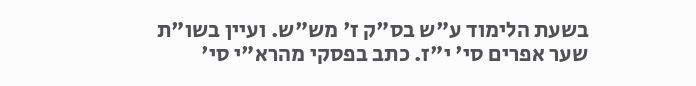בשעת הלימוד ע"ש בס"ק ז' מש"ש. ועיין בשו"ת שער אפרים סי' י"ז. כתב בפסקי מהרא"י סי'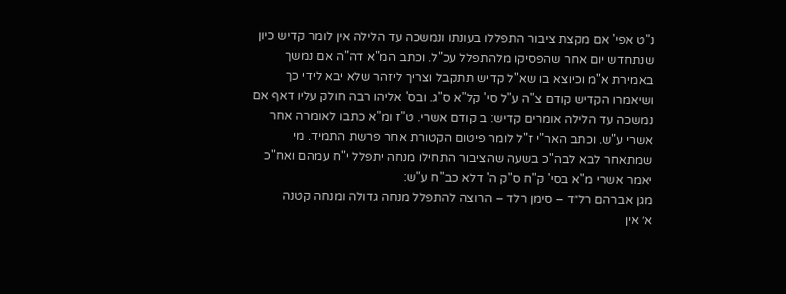נ"ט אפי' אם מקצת ציבור התפללו בעונתו ונמשכה עד הלילה אין לומר קדיש כיון שנתחדש יום אחר שהפסיקו מלהתפלל עכ"ל. וכתב המ"א דה"ה אם נמשך באמירת א"מ וכיוצא בו שא"ל קדיש תתקבל וצריך ליזהר שלא יבא לידי כך ושיאמרו הקדיש קודם צ"ה ע"ל סי' קל"א ס"ג. ובס' אליהו רבה חולק עליו דאף אם נמשכה עד הלילה אומרים קדיש: ב קודם אשרי. ט"ז ומ"א כתבו לאומרה אחר אשרי ע"ש. וכתב האר"י ז"ל לומר פיטום הקטורת אחר פרשת התמיד. מי שמתאחר לבא לבה"כ בשעה שהציבור התחילו מנחה יתפלל י"ח עמהם ואח"כ יאמר אשרי מ"א בסי' ק"ח ס"ק ה' דלא כב"ח ע"ש:
מגן אברהם רל״ד – סימן רלד – הרוצה להתפלל מנחה גדולה ומנחה קטנה
א׳ אין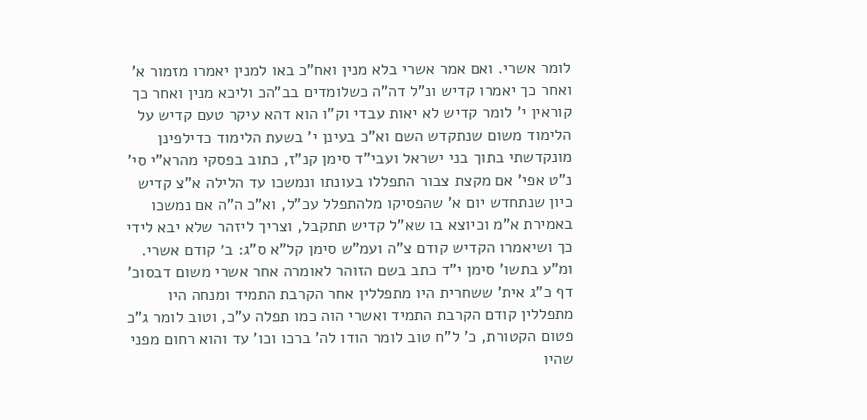לומר אשרי. ואם אמר אשרי בלא מנין ואח"כ באו למנין יאמרו מזמור א' ואחר כך יאמרו קדיש ונ"ל דה"ה כשלומדים בב"הכ וליכא מנין ואחר כך קוראין י' לומר קדיש לא יאות עבדי וק"ו הוא דהא עיקר טעם קדיש על הלימוד משום שנתקדש השם וא"כ בעינן י' בשעת הלימוד כדילפינן מונקדשתי בתוך בני ישראל ועבי"ד סימן קנ"ז, כתוב בפסקי מהרא"י סי' נ"ט אפי' אם מקצת צבור התפללו בעונתו ונמשכו עד הלילה א"צ קדיש כיון שנתחדש יום א' שהפסיקו מלהתפלל עכ"ל, וא"כ ה"ה אם נמשכו באמירת א"מ וכיוצא בו שא"ל קדיש תתקבל, וצריך ליזהר שלא יבא לידי כך ושיאמרו הקדיש קודם צ"ה ועמ"ש סימן קל"א ס"ג: ב׳ קודם אשרי. ומ"ע בתשו' סימן י"ד כתב בשם הזוהר לאומרה אחר אשרי משום דבסוכ' דף כ"ג אית' ששחרית היו מתפללין אחר הקרבת התמיד ומנחה היו מתפללין קודם הקרבת התמיד ואשרי הוה כמו תפלה ע"כ, וטוב לומר ג"כ פטום הקטורת, כ' ל"ח טוב לומר הודו לה' ברכו וכו' עד והוא רחום מפני שהיו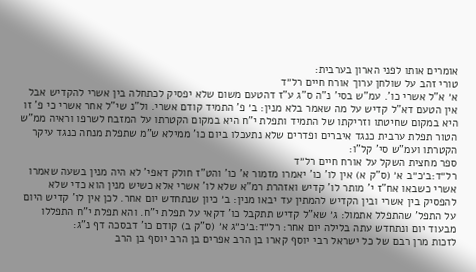אומרים אותו לפני הארון בערבית:
טורי זהב על שולחן ערוך אורח חיים רל״ד
א׳ א"ל אשרי כו'. עמ"ש בסי' נ"ה ס"ג ע"ז דהטעם משום שלא יפסיק לכתחלה בין אשרי להקדיש אבל אין הטעם דא"ל קדיש על מה שאמר בלא מנין: ב׳ פ' התמיד קודם אשרי. ול"נ שי"ל אחר אשרי כי פ' זו היא במקום שחיטתו וזריקתו של התמיד ותפלת י"ח היא במקום הקטרתו על המזבח לשרפו וראיה ממ"ש הטור תפלת ערבית כנגד איברים ופדרים שלא נתעכלו ביום כו' ממילא ש"מ שתפלת מנחה כנגד עיקר הקטרתו ועמ"ש סי' קל"ו:
ספר מחצית השקל על אורח חיים רל״ד
רל״ד:ב׳כ״ב א׳ (ס"ק א) אין לו' כו' יאמרו מזמור א' כו' והט"ז חולק דאפי' לא היה מנין בשעה שאמרו אשרי כשבאו אח"ז י' מותר לו' קדיש ואזהרת רמ"א שלא לו' אשרי אלא כשיש מנין הוא כדי שלא להפסיק בין אשרי ובין הקדיש להמתין עד יבאו מנין: ב׳ כיון שנתחדש יום אחר. לכן אין לו' קדיש היום על התפל' שהתפלל אתמול: ג׳ שא"ל קדיש תתקבל כו' דקאי על תפלת י"ח. והא תפלת י"ח התפללו מבעוד יום ונתחדש עתה בלילה יום אחר: רל״ד:ב׳כ״ג א׳ (ס"ק ב) קודם כו' דבסכה דף נ"ג:
לזכות מרן רבם של כל ישראל רבי יוסף קארו בן הרב אפרים בן הרב יוסף בן הרב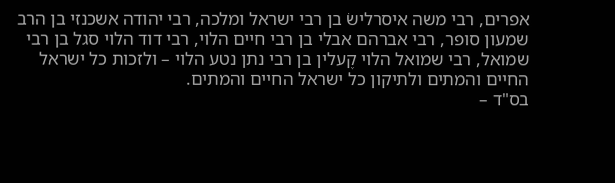אפרים, רבי משה איסרלישׂ בן רבי ישראל ומלכה, רבי יהודה אשכנזי בן הרב שמעון סופר, רבי אברהם אבלי בן רבי חיים הלוי, רבי דוד הלוי סגל בן רבי שמואל, רבי שמואל הלוי קֶעלין בן רבי נתן נטע הלוי – ולזכות כל ישראל החיים והמתים ולתיקון כל ישראל החיים והמתים.
בס"ד –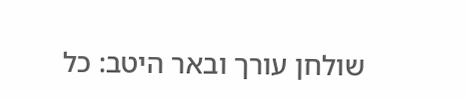שולחן עורך ובאר היטב: כל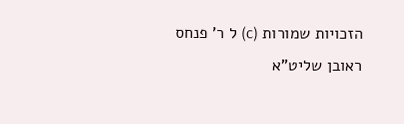הזכויות שמורות (c) ל ר' פנחס ראובן שליט"א